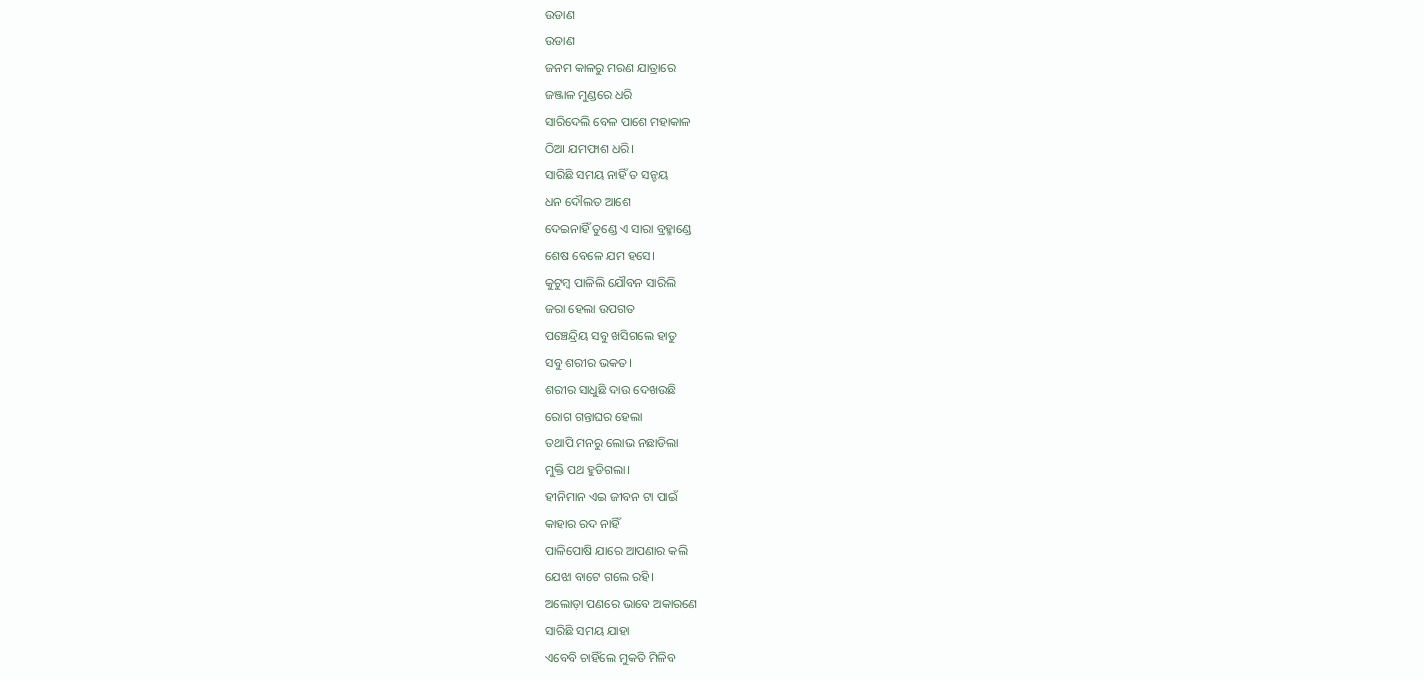ଉଡାଣ
ଉଡାଣ
ଜନମ କାଳରୁ ମରଣ ଯାତ୍ରାରେ
ଜଞ୍ଜାଳ ମୁଣ୍ଡରେ ଧରି
ସାରିଦେଲି ବେଳ ପାଶେ ମହାକାଳ
ଠିଆ ଯମଫାଶ ଧରି।
ସାରିଛି ସମୟ ନାହିଁ ତ ସନ୍ଚୟ
ଧନ ଦୌଲତ ଆଶେ
ଦେଇନାହିଁ ତୁଣ୍ଡେ ଏ ସାରା ବ୍ରହ୍ମାଣ୍ଡେ
ଶେଷ ବେଳେ ଯମ ହସେ।
କୁଟୁମ୍ବ ପାଳିଲି ଯୌବନ ସାରିଲି
ଜରା ହେଲା ଉପଗତ
ପଞ୍ଚେନ୍ଦ୍ରିୟ ସବୁ ଖସିଗଲେ ହାତୁ
ସବୁ ଶରୀର ଭକତ।
ଶରୀର ସାଧୁଛି ଦାଉ ଦେଖଉଛି
ରୋଗ ଗନ୍ତାଘର ହେଲା
ତଥାପି ମନରୁ ଲୋଭ ନଛାଡିଲା
ମୁକ୍ତି ପଥ ହୁଡିଗଲା।
ହୀନିମାନ ଏଇ ଜୀବନ ଟା ପାଇଁ
କାହାର ରଦ ନାହିଁ
ପାଳିପୋଷି ଯାରେ ଆପଣାର କଲି
ଯେଝା ବାଟେ ଗଲେ ରହି।
ଅଲୋଡ଼ା ପଣରେ ଭାବେ ଅକାରଣେ
ସାରିଛି ସମୟ ଯାହା
ଏବେବି ଚାହିଁଲେ ମୁକତି ମିଳିବ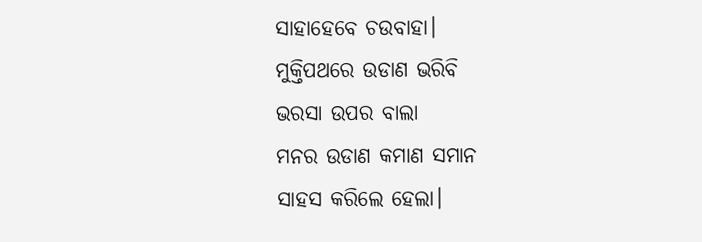ସାହାହେବେ ଚଉବାହା।
ମୁକ୍ତିପଥରେ ଉଡାଣ ଭରିବି
ଭରସା ଉପର ବାଲା
ମନର ଉଡାଣ କମାଣ ସମାନ
ସାହସ କରିଲେ ହେଲା।